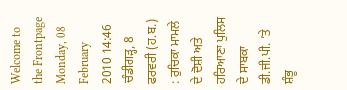Welcome to the Frontpage
Monday, 08 February 2010 14:46
ਚੰਡੀਗੜ੍ਹ, 8 ਫਰਵਰੀ (ਹ.ਬ.) : ਰੁਚਿਕਾ ਮਾਮਲੇ ਦੇ ਦੋਸ਼ੀ ਅਤੇ ਹਰਿਆਣਾ ਪੁਲਿਸ ਦੇ ਸਾਬਕਾ ਡੀ.ਜੀ.ਪੀ. ’ਤੇ ਸ਼ੰਭੂ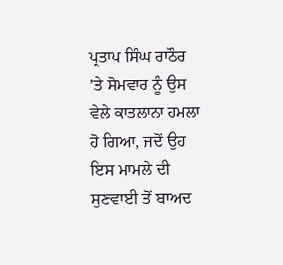ਪ੍ਰਤਾਪ ਸਿੰਘ ਰਾਠੌਰ ’ਤੇ ਸੋਮਵਾਰ ਨੂੰ ਉਸ ਵੇਲੇ ਕਾਤਲਾਨਾ ਹਮਲਾ ਹੋ ਗਿਆ, ਜਦੋਂ ਉਹ ਇਸ ਮਾਮਲੇ ਦੀ ਸੁਣਵਾਈ ਤੋਂ ਬਾਅਦ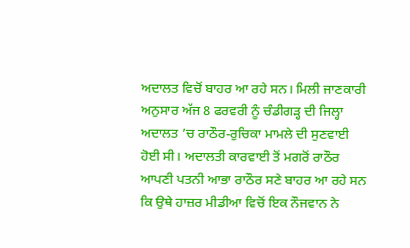ਅਦਾਲਤ ਵਿਚੋਂ ਬਾਹਰ ਆ ਰਹੇ ਸਨ। ਮਿਲੀ ਜਾਣਕਾਰੀ ਅਨੁਸਾਰ ਅੱਜ 8 ਫਰਵਰੀ ਨੂੰ ਚੰਡੀਗੜ੍ਹ ਦੀ ਜਿਲ੍ਹਾ ਅਦਾਲਤ ’ਚ ਰਾਠੌਰ-ਰੁਚਿਕਾ ਮਾਮਲੇ ਦੀ ਸੁਣਵਾਈ ਹੋਈ ਸੀ। ਅਦਾਲਤੀ ਕਾਰਵਾਈ ਤੋਂ ਮਗਰੋਂ ਰਾਠੌਰ ਆਪਣੀ ਪਤਨੀ ਆਭਾ ਰਾਠੌਰ ਸਣੇ ਬਾਹਰ ਆ ਰਹੇ ਸਨ ਕਿ ਉਥੇ ਹਾਜ਼ਰ ਮੀਡੀਆ ਵਿਚੋਂ ਇਕ ਨੌਜਵਾਨ ਨੇ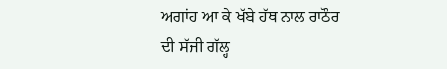ਅਗਾਂਹ ਆ ਕੇ ਖੱਬੇ ਹੱਥ ਨਾਲ ਰਾਠੌਰ ਦੀ ਸੱਜੀ ਗੱਲ੍ਹ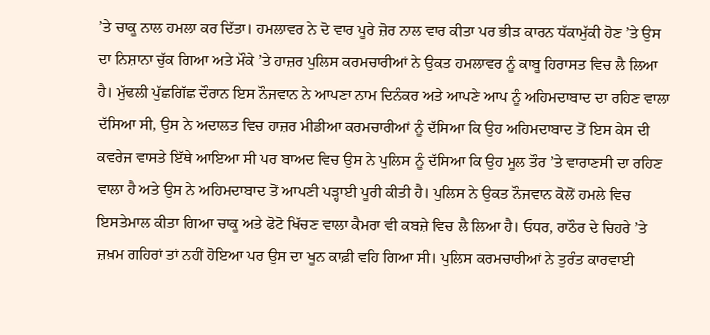’ਤੇ ਚਾਕੂ ਨਾਲ ਹਮਲਾ ਕਰ ਦਿੱਤਾ। ਹਮਲਾਵਰ ਨੇ ਦੋ ਵਾਰ ਪੂਰੇ ਜ਼ੋਰ ਨਾਲ ਵਾਰ ਕੀਤਾ ਪਰ ਭੀੜ ਕਾਰਨ ਧੱਕਾਮੁੱਕੀ ਹੋਣ ’ਤੇ ਉਸ ਦਾ ਨਿਸ਼ਾਨਾ ਚੁੱਕ ਗਿਆ ਅਤੇ ਮੌਕੇ ’ਤੇ ਹਾਜ਼ਰ ਪੁਲਿਸ ਕਰਮਚਾਰੀਆਂ ਨੇ ਉਕਤ ਹਮਲਾਵਰ ਨੂੰ ਕਾਬੂ ਹਿਰਾਸਤ ਵਿਚ ਲੈ ਲਿਆ ਹੈ। ਮੁੱਢਲੀ ਪੁੱਛਗਿੱਛ ਦੌਰਾਨ ਇਸ ਨੌਜਵਾਨ ਨੇ ਆਪਣਾ ਨਾਮ ਦਿਨੰਕਰ ਅਤੇ ਆਪਣੇ ਆਪ ਨੂੰ ਅਹਿਮਦਾਬਾਦ ਦਾ ਰਹਿਣ ਵਾਲਾ ਦੱਸਿਆ ਸੀ, ਉਸ ਨੇ ਅਦਾਲਤ ਵਿਚ ਹਾਜ਼ਰ ਮੀਡੀਆ ਕਰਮਚਾਰੀਆਂ ਨੂੰ ਦੱਸਿਆ ਕਿ ਉਹ ਅਹਿਮਦਾਬਾਦ ਤੋਂ ਇਸ ਕੇਸ ਦੀ ਕਵਰੇਜ ਵਾਸਤੇ ਇੱਥੇ ਆਇਆ ਸੀ ਪਰ ਬਾਅਦ ਵਿਚ ਉਸ ਨੇ ਪੁਲਿਸ ਨੂੰ ਦੱਸਿਆ ਕਿ ਉਹ ਮੂਲ ਤੌਰ ’ਤੇ ਵਾਰਾਣਸੀ ਦਾ ਰਹਿਣ ਵਾਲਾ ਹੈ ਅਤੇ ਉਸ ਨੇ ਅਹਿਮਦਾਬਾਦ ਤੋਂ ਆਪਣੀ ਪੜ੍ਹਾਈ ਪੂਰੀ ਕੀਤੀ ਹੈ। ਪੁਲਿਸ ਨੇ ਉਕਤ ਨੌਜਵਾਨ ਕੋਲੋਂ ਹਮਲੇ ਵਿਚ ਇਸਤੇਮਾਲ ਕੀਤਾ ਗਿਆ ਚਾਕੂ ਅਤੇ ਫੋਟੋ ਖਿੱਚਣ ਵਾਲਾ ਕੈਮਰਾ ਵੀ ਕਬਜ਼ੇ ਵਿਚ ਲੈ ਲਿਆ ਹੈ। ਓਧਰ, ਰਾਠੌਰ ਦੇ ਚਿਹਰੇ ’ਤੇ ਜ਼ਖ਼ਮ ਗਹਿਰਾਂ ਤਾਂ ਨਹੀਂ ਹੋਇਆ ਪਰ ਉਸ ਦਾ ਖੂਨ ਕਾਫ਼ੀ ਵਹਿ ਗਿਆ ਸੀ। ਪੁਲਿਸ ਕਰਮਚਾਰੀਆਂ ਨੇ ਤੁਰੰਤ ਕਾਰਵਾਈ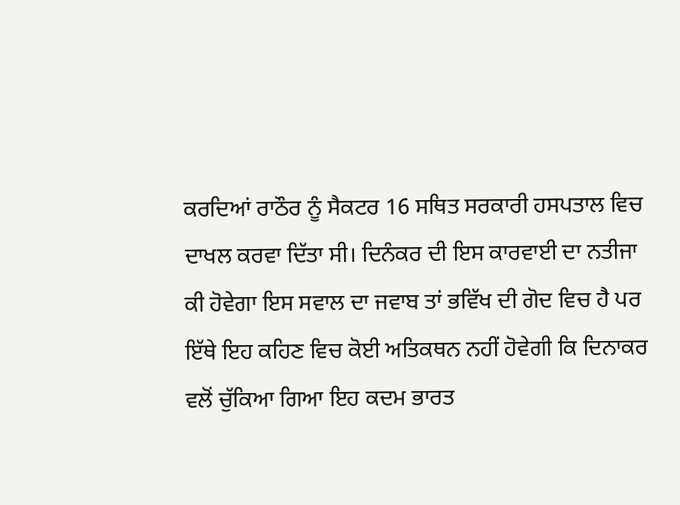ਕਰਦਿਆਂ ਰਾਠੌਰ ਨੂੰ ਸੈਕਟਰ 16 ਸਥਿਤ ਸਰਕਾਰੀ ਹਸਪਤਾਲ ਵਿਚ ਦਾਖਲ ਕਰਵਾ ਦਿੱਤਾ ਸੀ। ਦਿਨੰਕਰ ਦੀ ਇਸ ਕਾਰਵਾਈ ਦਾ ਨਤੀਜਾ ਕੀ ਹੋਵੇਗਾ ਇਸ ਸਵਾਲ ਦਾ ਜਵਾਬ ਤਾਂ ਭਵਿੱਖ ਦੀ ਗੋਦ ਵਿਚ ਹੈ ਪਰ ਇੱਥੇ ਇਹ ਕਹਿਣ ਵਿਚ ਕੋਈ ਅਤਿਕਥਨ ਨਹੀਂ ਹੋਵੇਗੀ ਕਿ ਦਿਨਾਕਰ ਵਲੋਂ ਚੁੱਕਿਆ ਗਿਆ ਇਹ ਕਦਮ ਭਾਰਤ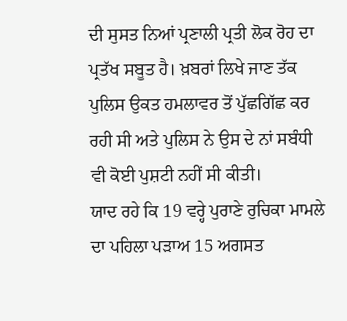ਦੀ ਸੁਸਤ ਨਿਆਂ ਪ੍ਰਣਾਲੀ ਪ੍ਰਤੀ ਲੋਕ ਰੋਹ ਦਾ ਪ੍ਰਤੱਖ ਸਬੂਤ ਹੈ। ਖ਼ਬਰਾਂ ਲਿਖੇ ਜਾਣ ਤੱਕ ਪੁਲਿਸ ਉਕਤ ਹਮਲਾਵਰ ਤੋਂ ਪੁੱਛਗਿੱਛ ਕਰ ਰਹੀ ਸੀ ਅਤੇ ਪੁਲਿਸ ਨੇ ਉਸ ਦੇ ਨਾਂ ਸਬੰਧੀ ਵੀ ਕੋਈ ਪੁਸ਼ਟੀ ਨਹੀਂ ਸੀ ਕੀਤੀ।
ਯਾਦ ਰਹੇ ਕਿ 19 ਵਰ੍ਹੇ ਪੁਰਾਣੇ ਰੁਚਿਕਾ ਮਾਮਲੇ ਦਾ ਪਹਿਲਾ ਪੜਾਅ 15 ਅਗਸਤ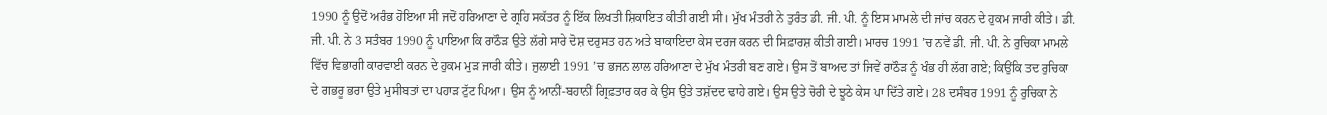1990 ਨੂੰ ਉਦੋਂ ਅਰੰਭ ਹੋਇਆ ਸੀ ਜਦੋਂ ਹਰਿਆਣਾ ਦੇ ਗ੍ਰਹਿ ਸਕੱਤਰ ਨੂੰ ਇੱਕ ਲਿਖਤੀ ਸ਼ਿਕਾਇਤ ਕੀਤੀ ਗਈ ਸੀ। ਮੁੱਖ ਮੰਤਰੀ ਨੇ ਤੁਰੰਤ ਡੀ. ਜੀ. ਪੀ. ਨੂੰ ਇਸ ਮਾਮਲੇ ਦੀ ਜਾਂਚ ਕਰਨ ਦੇ ਹੁਕਮ ਜਾਰੀ ਕੀਤੇ। ਡੀ. ਜੀ. ਪੀ. ਨੇ 3 ਸਤੰਬਰ 1990 ਨੂੰ ਪਾਇਆ ਕਿ ਰਾਠੌੜ ਉਤੇ ਲੱਗੇ ਸਾਰੇ ਦੋਸ਼ ਦਰੁਸਤ ਹਨ ਅਤੇ ਬਾਕਾਇਦਾ ਕੇਸ ਦਰਜ ਕਰਨ ਦੀ ਸਿਫ਼ਾਰਸ਼ ਕੀਤੀ ਗਈ। ਮਾਰਚ 1991 ’ਚ ਨਵੇਂ ਡੀ. ਜੀ. ਪੀ. ਨੇ ਰੁਚਿਕਾ ਮਾਮਲੇ ਵਿੱਚ ਵਿਭਾਗੀ ਕਾਰਵਾਈ ਕਰਨ ਦੇ ਹੁਕਮ ਮੁੜ ਜਾਰੀ ਕੀਤੇ। ਜੁਲਾਈ 1991 ’ਚ ਭਜਨ ਲਾਲ ਹਰਿਆਣਾ ਦੇ ਮੁੱਖ ਮੰਤਰੀ ਬਣ ਗਏ। ਉਸ ਤੋਂ ਬਾਅਦ ਤਾਂ ਜਿਵੇਂ ਰਾਠੌੜ ਨੂੰ ਖੰਭ ਹੀ ਲੱਗ ਗਏ; ਕਿਉਂਕਿ ਤਦ ਰੁਚਿਕਾ ਦੇ ਗਭਰੂ ਭਰਾ ਉਤੇ ਮੁਸੀਬਤਾਂ ਦਾ ਪਹਾੜ ਟੁੱਟ ਪਿਆ। ਉਸ ਨੂੰ ਆਨੀਂ-ਬਹਾਨੀਂ ਗ੍ਰਿਫ਼ਤਾਰ ਕਰ ਕੇ ਉਸ ਉਤੇ ਤਸ਼ੱਦਦ ਢਾਹੇ ਗਏ। ਉਸ ਉਤੇ ਚੋਰੀ ਦੇ ਝੂਠੇ ਕੇਸ ਪਾ ਦਿੱਤੇ ਗਏ। 28 ਦਸੰਬਰ 1991 ਨੂੰ ਰੁਚਿਕਾ ਨੇ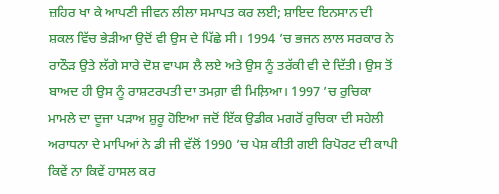ਜ਼ਹਿਰ ਖਾ ਕੇ ਆਪਣੀ ਜੀਵਨ ਲੀਲਾ ਸਮਾਪਤ ਕਰ ਲਈ; ਸ਼ਾਇਦ ਇਨਸਾਨ ਦੀ ਸ਼ਕਲ ਵਿੱਚ ਭੇੜੀਆ ਉਦੋਂ ਵੀ ਉਸ ਦੇ ਪਿੱਛੇ ਸੀ। 1994 ’ਚ ਭਜਨ ਲਾਲ ਸਰਕਾਰ ਨੇ ਰਾਠੌੜ ਉਤੇ ਲੱਗੇ ਸਾਰੇ ਦੋਸ਼ ਵਾਪਸ ਲੈ ਲਏ ਅਤੇ ਉਸ ਨੂੰ ਤਰੱਕੀ ਵੀ ਦੇ ਦਿੱਤੀ। ਉਸ ਤੋਂ ਬਾਅਦ ਹੀ ਉਸ ਨੂੰ ਰਾਸ਼ਟਰਪਤੀ ਦਾ ਤਮਗ਼ਾ ਵੀ ਮਿਲ਼ਿਆ। 1997 ’ਚ ਰੁਚਿਕਾ ਮਾਮਲੇ ਦਾ ਦੂਜਾ ਪੜਾਅ ਸ਼ੁਰੂ ਹੋਇਆ ਜਦੋਂ ਇੱਕ ਉਡੀਕ ਮਗਰੋਂ ਰੁਚਿਕਾ ਦੀ ਸਹੇਲੀ ਅਰਾਧਨਾ ਦੇ ਮਾਪਿਆਂ ਨੇ ਡੀ ਜੀ ਵੱਲੋਂ 1990 ’ਚ ਪੇਸ਼ ਕੀਤੀ ਗਈ ਰਿਪੋਰਟ ਦੀ ਕਾਪੀ ਕਿਵੇਂ ਨਾ ਕਿਵੇਂ ਹਾਸਲ ਕਰ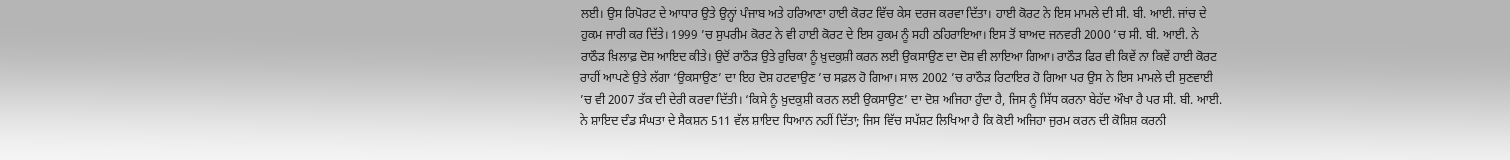ਲਈ। ਉਸ ਰਿਪੋਰਟ ਦੇ ਆਧਾਰ ਉਤੇ ਉਨ੍ਹਾਂ ਪੰਜਾਬ ਅਤੇ ਹਰਿਆਣਾ ਹਾਈ ਕੋਰਟ ਵਿੱਚ ਕੇਸ ਦਰਜ ਕਰਵਾ ਦਿੱਤਾ। ਹਾਈ ਕੋਰਟ ਨੇ ਇਸ ਮਾਮਲੇ ਦੀ ਸੀ. ਬੀ. ਆਈ. ਜਾਂਚ ਦੇ ਹੁਕਮ ਜਾਰੀ ਕਰ ਦਿੱਤੇ। 1999 ’ਚ ਸੁਪਰੀਮ ਕੋਰਟ ਨੇ ਵੀ ਹਾਈ ਕੋਰਟ ਦੇ ਇਸ ਹੁਕਮ ਨੂੰ ਸਹੀ ਠਹਿਰਾਇਆ। ਇਸ ਤੋਂ ਬਾਅਦ ਜਨਵਰੀ 2000 ’ਚ ਸੀ. ਬੀ. ਆਈ. ਨੇ ਰਾਠੌੜ ਖ਼ਿਲਾਫ਼ ਦੋਸ਼ ਆਇਦ ਕੀਤੇ। ਉਦੋਂ ਰਾਠੌੜ ਉਤੇ ਰੁਚਿਕਾ ਨੂੰ ਖ਼ੁਦਕੁਸ਼ੀ ਕਰਨ ਲਈ ਉਕਸਾਉਣ ਦਾ ਦੋਸ਼ ਵੀ ਲਾਇਆ ਗਿਆ। ਰਾਠੌੜ ਫਿਰ ਵੀ ਕਿਵੇਂ ਨਾ ਕਿਵੇਂ ਹਾਈ ਕੋਰਟ ਰਾਹੀਂ ਆਪਣੇ ਉਤੇ ਲੱਗਾ ‘ਉਕਸਾਉਣ’ ਦਾ ਇਹ ਦੋਸ਼ ਹਟਵਾਉਣ ’ਚ ਸਫ਼ਲ ਹੋ ਗਿਆ। ਸਾਲ 2002 ’ਚ ਰਾਠੌੜ ਰਿਟਾਇਰ ਹੋ ਗਿਆ ਪਰ ਉਸ ਨੇ ਇਸ ਮਾਮਲੇ ਦੀ ਸੁਣਵਾਈ ’ਚ ਵੀ 2007 ਤੱਕ ਦੀ ਦੇਰੀ ਕਰਵਾ ਦਿੱਤੀ। ‘ਕਿਸੇ ਨੂੰ ਖ਼ੁਦਕੁਸ਼ੀ ਕਰਨ ਲਈ ਉਕਸਾਉਣ’ ਦਾ ਦੋਸ਼ ਅਜਿਹਾ ਹੁੰਦਾ ਹੈ, ਜਿਸ ਨੂੰ ਸਿੱਧ ਕਰਨਾ ਬੇਹੱਦ ਔਖਾ ਹੈ ਪਰ ਸੀ. ਬੀ. ਆਈ. ਨੇ ਸ਼ਾਇਦ ਦੰਡ ਸੰਘਤਾ ਦੇ ਸੈਕਸ਼ਨ 511 ਵੱਲ ਸ਼ਾਇਦ ਧਿਆਨ ਨਹੀਂ ਦਿੱਤਾ; ਜਿਸ ਵਿੱਚ ਸਪੱਸ਼ਟ ਲਿਖਿਆ ਹੈ ਕਿ ਕੋਈ ਅਜਿਹਾ ਜੁਰਮ ਕਰਨ ਦੀ ਕੋਸ਼ਿਸ਼ ਕਰਨੀ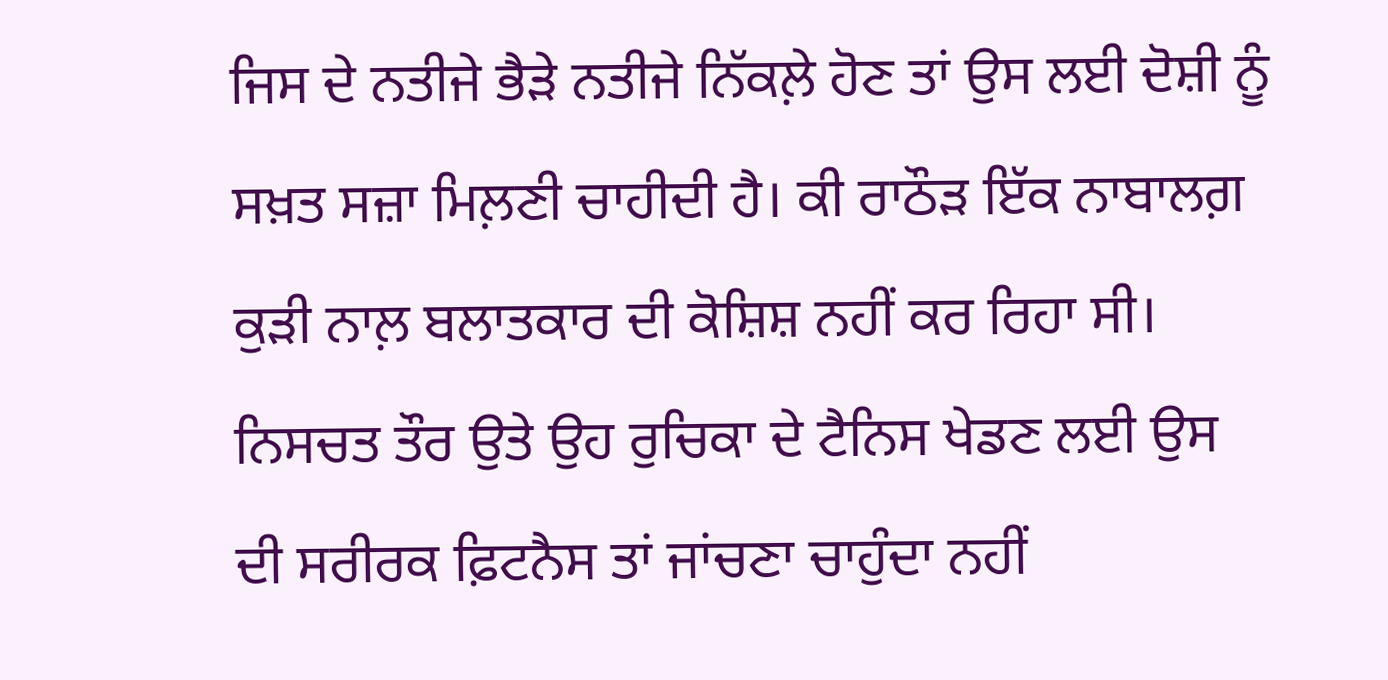ਜਿਸ ਦੇ ਨਤੀਜੇ ਭੈੜੇ ਨਤੀਜੇ ਨਿੱਕਲ਼ੇ ਹੋਣ ਤਾਂ ਉਸ ਲਈ ਦੋਸ਼ੀ ਨੂੰ ਸਖ਼ਤ ਸਜ਼ਾ ਮਿਲ਼ਣੀ ਚਾਹੀਦੀ ਹੈ। ਕੀ ਰਾਠੌੜ ਇੱਕ ਨਾਬਾਲਗ਼ ਕੁੜੀ ਨਾਲ਼ ਬਲਾਤਕਾਰ ਦੀ ਕੋਸ਼ਿਸ਼ ਨਹੀਂ ਕਰ ਰਿਹਾ ਸੀ। ਨਿਸਚਤ ਤੌਰ ਉਤੇ ਉਹ ਰੁਚਿਕਾ ਦੇ ਟੈਨਿਸ ਖੇਡਣ ਲਈ ਉਸ ਦੀ ਸਰੀਰਕ ਫ਼ਿਟਨੈਸ ਤਾਂ ਜਾਂਚਣਾ ਚਾਹੁੰਦਾ ਨਹੀਂ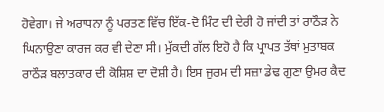ਹੋਵੇਗਾ। ਜੇ ਅਰਾਧਨਾ ਨੂੰ ਪਰਤਣ ਵਿੱਚ ਇੱਕ-ਦੋ ਮਿੰਟ ਦੀ ਦੇਰੀ ਹੋ ਜਾਂਦੀ ਤਾਂ ਰਾਠੌੜ ਨੇ ਘਿਨਾਉਣਾ ਕਾਰਜ ਕਰ ਵੀ ਦੇਣਾ ਸੀ। ਮੁੱਕਦੀ ਗੱਲ ਇਹੋ ਹੈ ਕਿ ਪ੍ਰਾਪਤ ਤੱਥਾਂ ਮੁਤਾਬਕ ਰਾਠੌੜ ਬਲਾਤਕਾਰ ਦੀ ਕੋਸ਼ਿਸ਼ ਦਾ ਦੋਸ਼ੀ ਹੈ। ਇਸ ਜੁਰਮ ਦੀ ਸਜ਼ਾ ਡੇਢ ਗੁਣਾ ਉਮਰ ਕੈਦ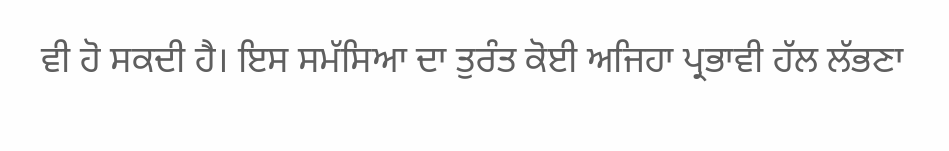ਵੀ ਹੋ ਸਕਦੀ ਹੈ। ਇਸ ਸਮੱਸਿਆ ਦਾ ਤੁਰੰਤ ਕੋਈ ਅਜਿਹਾ ਪ੍ਰਭਾਵੀ ਹੱਲ ਲੱਭਣਾ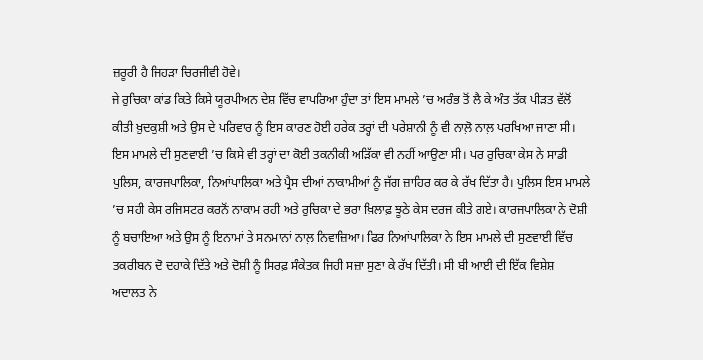ਜ਼ਰੂਰੀ ਹੈ ਜਿਹੜਾ ਚਿਰਜੀਵੀ ਹੋਵੇ।
ਜੇ ਰੁਚਿਕਾ ਕਾਂਡ ਕਿਤੇ ਕਿਸੇ ਯੂਰਪੀਅਨ ਦੇਸ਼ ਵਿੱਚ ਵਾਪਰਿਆ ਹੁੰਦਾ ਤਾਂ ਇਸ ਮਾਮਲੇ ’ਚ ਅਰੰਭ ਤੋਂ ਲੈ ਕੇ ਅੰਤ ਤੱਕ ਪੀੜਤ ਵੱਲੋਂ ਕੀਤੀ ਖ਼ੁਦਕੁਸ਼ੀ ਅਤੇ ਉਸ ਦੇ ਪਰਿਵਾਰ ਨੂੰ ਇਸ ਕਾਰਣ ਹੋਈ ਹਰੇਕ ਤਰ੍ਹਾਂ ਦੀ ਪਰੇਸ਼ਾਨੀ ਨੂੰ ਵੀ ਨਾਲ਼ੋ ਨਾਲ਼ ਪਰਖਿਆ ਜਾਣਾ ਸੀ। ਇਸ ਮਾਮਲੇ ਦੀ ਸੁਣਵਾਈ ’ਚ ਕਿਸੇ ਵੀ ਤਰ੍ਹਾਂ ਦਾ ਕੋਈ ਤਕਨੀਕੀ ਅੜਿੱਕਾ ਵੀ ਨਹੀਂ ਆਉਣਾ ਸੀ। ਪਰ ਰੁਚਿਕਾ ਕੇਸ ਨੇ ਸਾਡੀ ਪੁਲਿਸ, ਕਾਰਜਪਾਲਿਕਾ, ਨਿਆਂਪਾਲਿਕਾ ਅਤੇ ਪ੍ਰੈਸ ਦੀਆਂ ਨਾਕਾਮੀਆਂ ਨੂੰ ਜੱਗ ਜ਼ਾਹਿਰ ਕਰ ਕੇ ਰੱਖ ਦਿੱਤਾ ਹੈ। ਪੁਲਿਸ ਇਸ ਮਾਮਲੇ ’ਚ ਸਹੀ ਕੇਸ ਰਜਿਸਟਰ ਕਰਨੋਂ ਨਾਕਾਮ ਰਹੀ ਅਤੇ ਰੁਚਿਕਾ ਦੇ ਭਰਾ ਖ਼ਿਲਾਫ਼ ਝੂਠੇ ਕੇਸ ਦਰਜ ਕੀਤੇ ਗਏ। ਕਾਰਜਪਾਲਿਕਾ ਨੇ ਦੋਸ਼ੀ ਨੂੰ ਬਚਾਇਆ ਅਤੇ ਉਸ ਨੂੰ ਇਨਾਮਾਂ ਤੇ ਸਨਮਾਨਾਂ ਨਾਲ਼ ਨਿਵਾਜ਼ਿਆ। ਫਿਰ ਨਿਆਂਪਾਲਿਕਾ ਨੇ ਇਸ ਮਾਮਲੇ ਦੀ ਸੁਣਵਾਈ ਵਿੱਚ ਤਕਰੀਬਨ ਦੋ ਦਹਾਕੇ ਦਿੱਤੇ ਅਤੇ ਦੋਸ਼ੀ ਨੂੰ ਸਿਰਫ਼ ਸੰਕੇਤਕ ਜਿਹੀ ਸਜ਼ਾ ਸੁਣਾ ਕੇ ਰੱਖ ਦਿੱਤੀ। ਸੀ ਬੀ ਆਈ ਦੀ ਇੱਕ ਵਿਸ਼ੇਸ਼ ਅਦਾਲਤ ਨੇ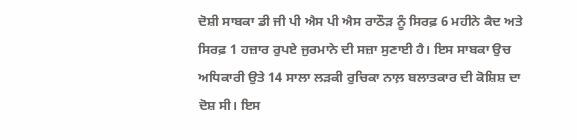ਦੋਸ਼ੀ ਸਾਬਕਾ ਡੀ ਜੀ ਪੀ ਐਸ ਪੀ ਐਸ ਰਾਠੌੜ ਨੂੰ ਸਿਰਫ਼ 6 ਮਹੀਨੇ ਕੈਦ ਅਤੇ ਸਿਰਫ਼ 1 ਹਜ਼ਾਰ ਰੁਪਏ ਜੁਰਮਾਨੇ ਦੀ ਸਜ਼ਾ ਸੁਣਾਈ ਹੈ। ਇਸ ਸਾਬਕਾ ਉਚ ਅਧਿਕਾਰੀ ਉਤੇ 14 ਸਾਲਾ ਲੜਕੀ ਰੁਚਿਕਾ ਨਾਲ਼ ਬਲਾਤਕਾਰ ਦੀ ਕੋਸ਼ਿਸ਼ ਦਾ ਦੋਸ਼ ਸੀ। ਇਸ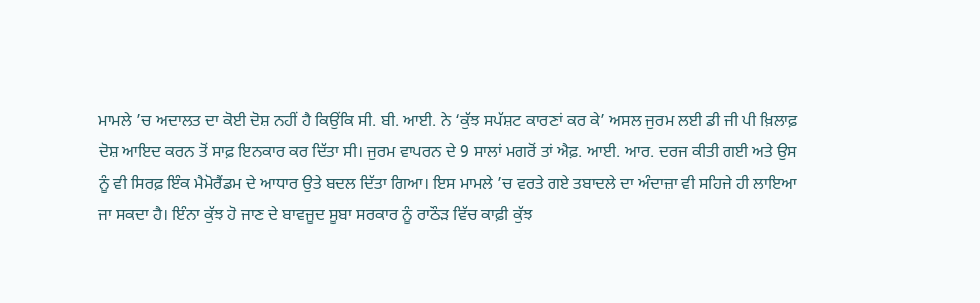ਮਾਮਲੇ ’ਚ ਅਦਾਲਤ ਦਾ ਕੋਈ ਦੋਸ਼ ਨਹੀਂ ਹੈ ਕਿਉਂਕਿ ਸੀ. ਬੀ. ਆਈ. ਨੇ ‘ਕੁੱਝ ਸਪੱਸ਼ਟ ਕਾਰਣਾਂ ਕਰ ਕੇ’ ਅਸਲ ਜੁਰਮ ਲਈ ਡੀ ਜੀ ਪੀ ਖ਼ਿਲਾਫ਼ ਦੋਸ਼ ਆਇਦ ਕਰਨ ਤੋਂ ਸਾਫ਼ ਇਨਕਾਰ ਕਰ ਦਿੱਤਾ ਸੀ। ਜੁਰਮ ਵਾਪਰਨ ਦੇ 9 ਸਾਲਾਂ ਮਗਰੋਂ ਤਾਂ ਐਫ਼. ਆਈ. ਆਰ. ਦਰਜ ਕੀਤੀ ਗਈ ਅਤੇ ਉਸ ਨੂੰ ਵੀ ਸਿਰਫ਼ ਇੰਕ ਮੈਮੋਰੈਂਡਮ ਦੇ ਆਧਾਰ ਉਤੇ ਬਦਲ ਦਿੱਤਾ ਗਿਆ। ਇਸ ਮਾਮਲੇ ’ਚ ਵਰਤੇ ਗਏ ਤਬਾਦਲੇ ਦਾ ਅੰਦਾਜ਼ਾ ਵੀ ਸਹਿਜੇ ਹੀ ਲਾਇਆ ਜਾ ਸਕਦਾ ਹੈ। ਇੰਨਾ ਕੁੱਝ ਹੋ ਜਾਣ ਦੇ ਬਾਵਜੂਦ ਸੂਬਾ ਸਰਕਾਰ ਨੂੰ ਰਾਠੌੜ ਵਿੱਚ ਕਾਫ਼ੀ ਕੁੱਝ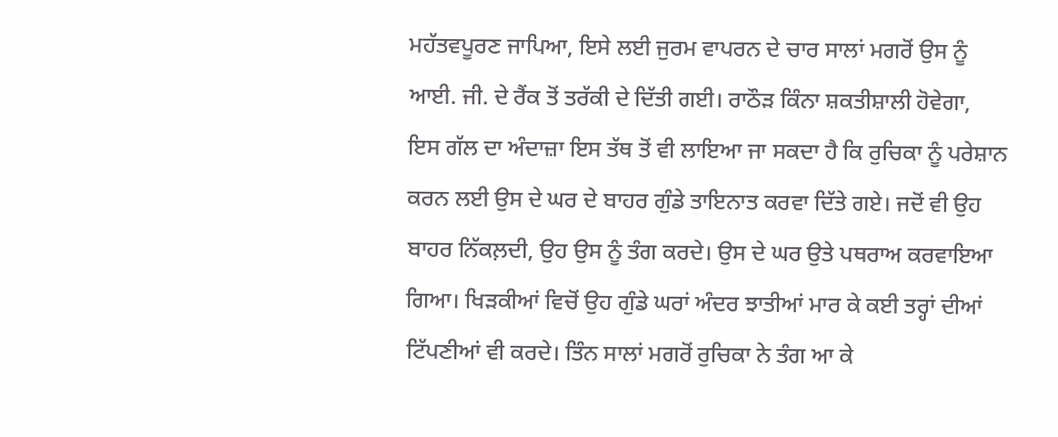ਮਹੱਤਵਪੂਰਣ ਜਾਪਿਆ, ਇਸੇ ਲਈ ਜੁਰਮ ਵਾਪਰਨ ਦੇ ਚਾਰ ਸਾਲਾਂ ਮਗਰੋਂ ਉਸ ਨੂੰ ਆਈ. ਜੀ. ਦੇ ਰੈਂਕ ਤੋਂ ਤਰੱਕੀ ਦੇ ਦਿੱਤੀ ਗਈ। ਰਾਠੌੜ ਕਿੰਨਾ ਸ਼ਕਤੀਸ਼ਾਲੀ ਹੋਵੇਗਾ, ਇਸ ਗੱਲ ਦਾ ਅੰਦਾਜ਼ਾ ਇਸ ਤੱਥ ਤੋਂ ਵੀ ਲਾਇਆ ਜਾ ਸਕਦਾ ਹੈ ਕਿ ਰੁਚਿਕਾ ਨੂੰ ਪਰੇਸ਼ਾਨ ਕਰਨ ਲਈ ਉਸ ਦੇ ਘਰ ਦੇ ਬਾਹਰ ਗੁੰਡੇ ਤਾਇਨਾਤ ਕਰਵਾ ਦਿੱਤੇ ਗਏ। ਜਦੋਂ ਵੀ ਉਹ ਬਾਹਰ ਨਿੱਕਲ਼ਦੀ, ਉਹ ਉਸ ਨੂੰ ਤੰਗ ਕਰਦੇ। ਉਸ ਦੇ ਘਰ ਉਤੇ ਪਥਰਾਅ ਕਰਵਾਇਆ ਗਿਆ। ਖਿੜਕੀਆਂ ਵਿਚੋਂ ਉਹ ਗੁੰਡੇ ਘਰਾਂ ਅੰਦਰ ਝਾਤੀਆਂ ਮਾਰ ਕੇ ਕਈ ਤਰ੍ਹਾਂ ਦੀਆਂ ਟਿੱਪਣੀਆਂ ਵੀ ਕਰਦੇ। ਤਿੰਨ ਸਾਲਾਂ ਮਗਰੋਂ ਰੁਚਿਕਾ ਨੇ ਤੰਗ ਆ ਕੇ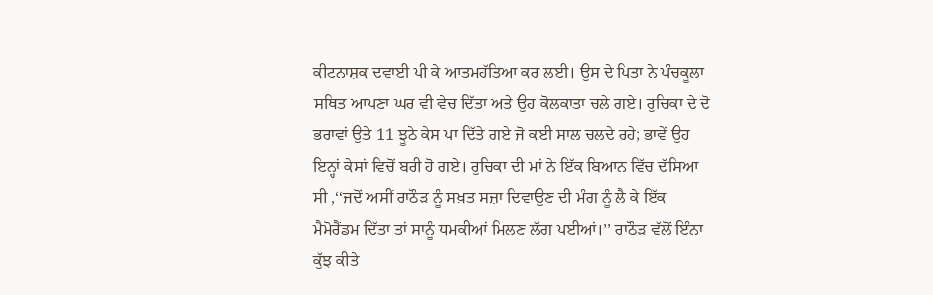ਕੀਟਨਾਸ਼ਕ ਦਵਾਈ ਪੀ ਕੇ ਆਤਮਹੱਤਿਆ ਕਰ ਲਈ। ਉਸ ਦੇ ਪਿਤਾ ਨੇ ਪੰਚਕੂਲਾ ਸਥਿਤ ਆਪਣਾ ਘਰ ਵੀ ਵੇਚ ਦਿੱਤਾ ਅਤੇ ਉਹ ਕੋਲਕਾਤਾ ਚਲੇ ਗਏ। ਰੁਚਿਕਾ ਦੇ ਦੋ ਭਰਾਵਾਂ ਉਤੇ 11 ਝੂਠੇ ਕੇਸ ਪਾ ਦਿੱਤੇ ਗਏ ਜੋ ਕਈ ਸਾਲ ਚਲਦੇ ਰਹੇ; ਭਾਵੇਂ ਉਹ ਇਨ੍ਹਾਂ ਕੇਸਾਂ ਵਿਚੋਂ ਬਰੀ ਹੋ ਗਏ। ਰੁਚਿਕਾ ਦੀ ਮਾਂ ਨੇ ਇੱਕ ਬਿਆਨ ਵਿੱਚ ਦੱਸਿਆ ਸੀ ,‘‘ਜਦੋਂ ਅਸੀਂ ਰਾਠੌੜ ਨੂੰ ਸਖ਼ਤ ਸਜ਼ਾ ਦਿਵਾਉਣ ਦੀ ਮੰਗ ਨੂੰ ਲੈ ਕੇ ਇੱਕ ਮੈਮੋਰੈਂਡਮ ਦਿੱਤਾ ਤਾਂ ਸਾਨੂੰ ਧਮਕੀਆਂ ਮਿਲਣ ਲੱਗ ਪਈਆਂ।’’ ਰਾਠੌੜ ਵੱਲੋਂ ਇੰਨਾ ਕੁੱਝ ਕੀਤੇ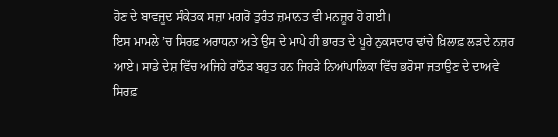ਹੋਣ ਦੇ ਬਾਵਜੂਦ ਸੰਕੇਤਕ ਸਜ਼ਾ ਮਗਰੋਂ ਤੁਰੰਤ ਜ਼ਮਾਨਤ ਵੀ ਮਨਜ਼ੂਰ ਹੋ ਗਈ।
ਇਸ ਮਾਮਲੇ ’ਚ ਸਿਰਫ਼ ਅਰਾਧਨਾ ਅਤੇ ਉਸ ਦੇ ਮਾਪੇ ਹੀ ਭਾਰਤ ਦੇ ਪੂਰੇ ਨੁਕਸਦਾਰ ਢਾਂਚੇ ਖ਼ਿਲਾਫ਼ ਲੜਦੇ ਨਜ਼ਰ ਆਏ। ਸਾਡੇ ਦੇਸ਼ ਵਿੱਚ ਅਜਿਹੇ ਰਾਠੌੜ ਬਹੁਤ ਹਨ ਜਿਹੜੇ ਨਿਆਂਪਾਲਿਕਾ ਵਿੱਚ ਭਰੋਸਾ ਜਤਾਉਣ ਦੇ ਦਾਅਵੇ ਸਿਰਫ਼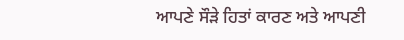ਆਪਣੇ ਸੌੜੇ ਹਿਤਾਂ ਕਾਰਣ ਅਤੇ ਆਪਣੀ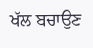ਖੱਲ ਬਚਾਉਣ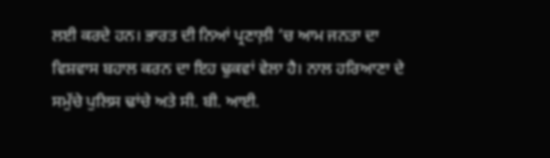ਲਈ ਕਰਦੇ ਹਨ। ਭਾਰਤ ਦੀ ਨਿਆਂ ਪ੍ਰਣਾਲ਼ੀ ’ਚ ਆਮ ਜਨਤਾ ਦਾ ਵਿਸ਼ਵਾਸ ਬਹਾਲ ਕਰਨ ਦਾ ਇਹ ਢੁਕਵਾਂ ਵੇਲਾ ਹੈ। ਨਾਲ ਹਰਿਆਣਾ ਦੇ ਸਮੁੱਚੇ ਪੁਲਿਸ ਢਾਂਚੇ ਅਤੇ ਸੀ. ਬੀ. ਆਈ.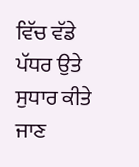ਵਿੱਚ ਵੱਡੇ ਪੱਧਰ ਉਤੇ ਸੁਧਾਰ ਕੀਤੇ ਜਾਣ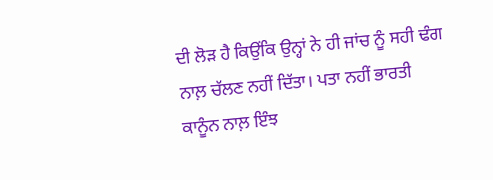ਦੀ ਲੋੜ ਹੈ ਕਿਉਂਕਿ ਉਨ੍ਹਾਂ ਨੇ ਹੀ ਜਾਂਚ ਨੂੰ ਸਹੀ ਢੰਗ ਨਾਲ਼ ਚੱਲਣ ਨਹੀਂ ਦਿੱਤਾ। ਪਤਾ ਨਹੀਂ ਭਾਰਤੀ ਕਾਨੂੰਨ ਨਾਲ਼ ਇੰਝ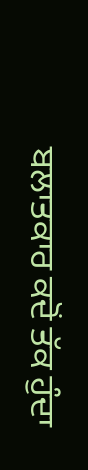ਬਲਾਤਕਾਰ ਕਦੋਂ ਤੱਕ ਹੁੰਦਾ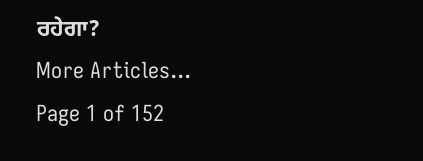ਰਹੇਗਾ?
More Articles...
Page 1 of 152